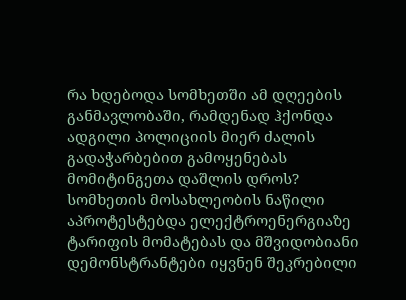რა ხდებოდა სომხეთში ამ დღეების განმავლობაში, რამდენად ჰქონდა ადგილი პოლიციის მიერ ძალის გადაჭარბებით გამოყენებას მომიტინგეთა დაშლის დროს?
სომხეთის მოსახლეობის ნაწილი აპროტესტებდა ელექტროენერგიაზე ტარიფის მომატებას და მშვიდობიანი დემონსტრანტები იყვნენ შეკრებილი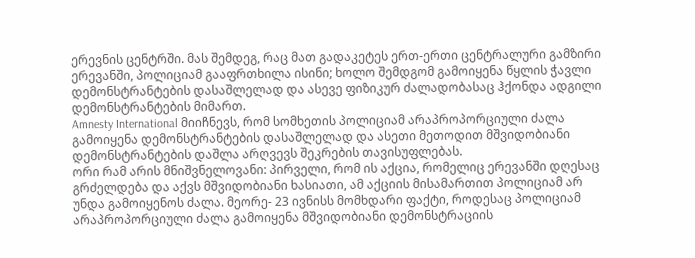ერევნის ცენტრში. მას შემდეგ, რაც მათ გადაკეტეს ერთ-ერთი ცენტრალური გამზირი ერევანში, პოლიციამ გააფრთხილა ისინი; ხოლო შემდგომ გამოიყენა წყლის ჭავლი დემონსტრანტების დასაშლელად და ასევე ფიზიკურ ძალადობასაც ჰქონდა ადგილი დემონსტრანტების მიმართ.
Amnesty International მიიჩნევს, რომ სომხეთის პოლიციამ არაპროპორციული ძალა გამოიყენა დემონსტრანტების დასაშლელად და ასეთი მეთოდით მშვიდობიანი დემონსტრანტების დაშლა არღვევს შეკრების თავისუფლებას.
ორი რამ არის მნიშვნელოვანი: პირველი, რომ ის აქცია, რომელიც ერევანში დღესაც გრძელდება და აქვს მშვიდობიანი ხასიათი, ამ აქციის მისამართით პოლიციამ არ უნდა გამოიყენოს ძალა. მეორე- 23 ივნისს მომხდარი ფაქტი, როდესაც პოლიციამ არაპროპორციული ძალა გამოიყენა მშვიდობიანი დემონსტრაციის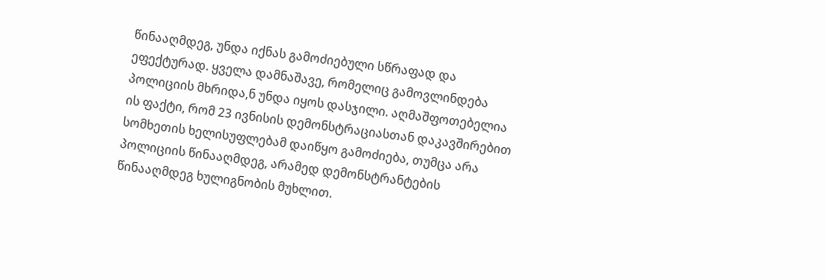წინააღმდეგ, უნდა იქნას გამოძიებული სწრაფად და ეფექტურად. ყველა დამნაშავე, რომელიც გამოვლინდება პოლიციის მხრიდა,ნ უნდა იყოს დასჯილი. აღმაშფოთებელია ის ფაქტი, რომ 23 ივნისის დემონსტრაციასთან დაკავშირებით სომხეთის ხელისუფლებამ დაიწყო გამოძიება, თუმცა არა პოლიციის წინააღმდეგ, არამედ დემონსტრანტების წინააღმდეგ ხულიგნობის მუხლით.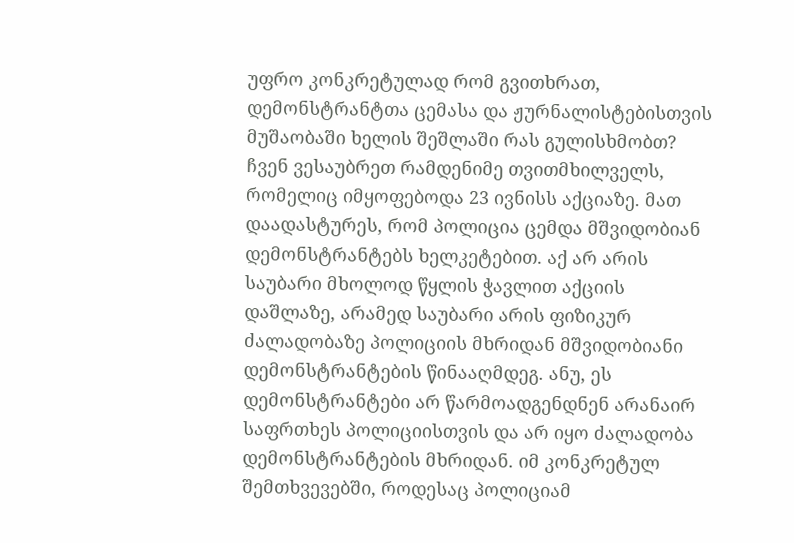უფრო კონკრეტულად რომ გვითხრათ, დემონსტრანტთა ცემასა და ჟურნალისტებისთვის მუშაობაში ხელის შეშლაში რას გულისხმობთ?
ჩვენ ვესაუბრეთ რამდენიმე თვითმხილველს, რომელიც იმყოფებოდა 23 ივნისს აქციაზე. მათ დაადასტურეს, რომ პოლიცია ცემდა მშვიდობიან დემონსტრანტებს ხელკეტებით. აქ არ არის საუბარი მხოლოდ წყლის ჭავლით აქციის დაშლაზე, არამედ საუბარი არის ფიზიკურ ძალადობაზე პოლიციის მხრიდან მშვიდობიანი დემონსტრანტების წინააღმდეგ. ანუ, ეს დემონსტრანტები არ წარმოადგენდნენ არანაირ საფრთხეს პოლიციისთვის და არ იყო ძალადობა დემონსტრანტების მხრიდან. იმ კონკრეტულ შემთხვევებში, როდესაც პოლიციამ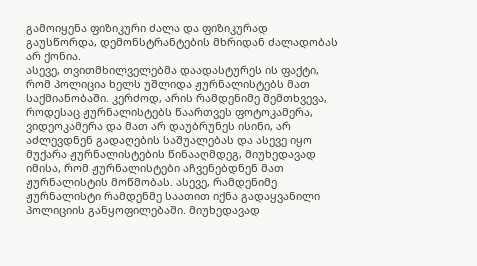გამოიყენა ფიზიკური ძალა და ფიზიკურად გაუსწორდა, დემონსტრანტების მხრიდან ძალადობას არ ქონია.
ასევე, თვითმხილველებმა დაადასტურეს ის ფაქტი, რომ პოლიცია ხელს უშლიდა ჟურნალისტებს მათ საქმიანობაში. კერძოდ, არის რამდენიმე შემთხვევა, როდესაც ჟურნალისტებს წაართვეს ფოტოკამერა, ვიდეოკამერა და მათ არ დაუბრუნეს ისინი, არ აძლევდნენ გადაღების საშუალებას და ასევე იყო მუქარა ჟურნალისტების წინააღმდეგ, მიუხედავად იმისა, რომ ჟურნალისტები აჩვენებდნენ მათ ჟურნალისტის მოწმობას. ასევე, რამდენიმე ჟურნალისტი რამდენმე საათით იქნა გადაყვანილი პოლიციის განყოფილებაში. მიუხედავად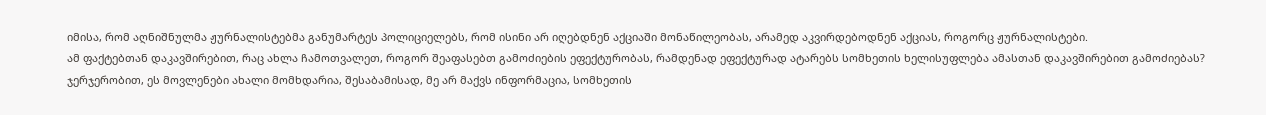იმისა, რომ აღნიშნულმა ჟურნალისტებმა განუმარტეს პოლიციელებს, რომ ისინი არ იღებდნენ აქციაში მონაწილეობას, არამედ აკვირდებოდნენ აქციას, როგორც ჟურნალისტები.
ამ ფაქტებთან დაკავშირებით, რაც ახლა ჩამოთვალეთ, როგორ შეაფასებთ გამოძიების ეფექტურობას, რამდენად ეფექტურად ატარებს სომხეთის ხელისუფლება ამასთან დაკავშირებით გამოძიებას?
ჯერჯერობით, ეს მოვლენები ახალი მომხდარია, შესაბამისად, მე არ მაქვს ინფორმაცია, სომხეთის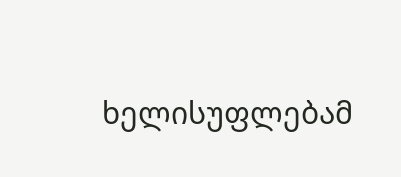ხელისუფლებამ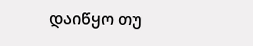დაიწყო თუ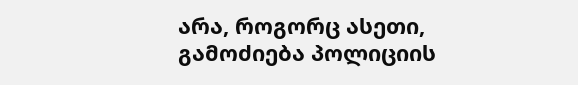არა, როგორც ასეთი, გამოძიება პოლიციის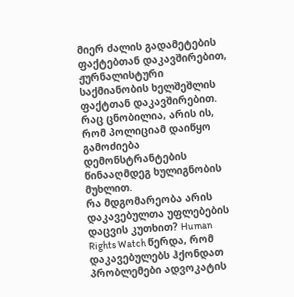მიერ ძალის გადამეტების ფაქტებთან დაკავშირებით, ჟურნალისტური საქმიანობის ხელშეშლის ფაქტთან დაკავშირებით. რაც ცნობილია, არის ის, რომ პოლიციამ დაიწყო გამოძიება დემონსტრანტების წინააღმდეგ ხულიგნობის მუხლით.
რა მდგომარეობა არის დაკავებულთა უფლებების დაცვის კუთხით? Human Rights Watch წერდა, რომ დაკავებულებს ჰქონდათ პრობლემები ადვოკატის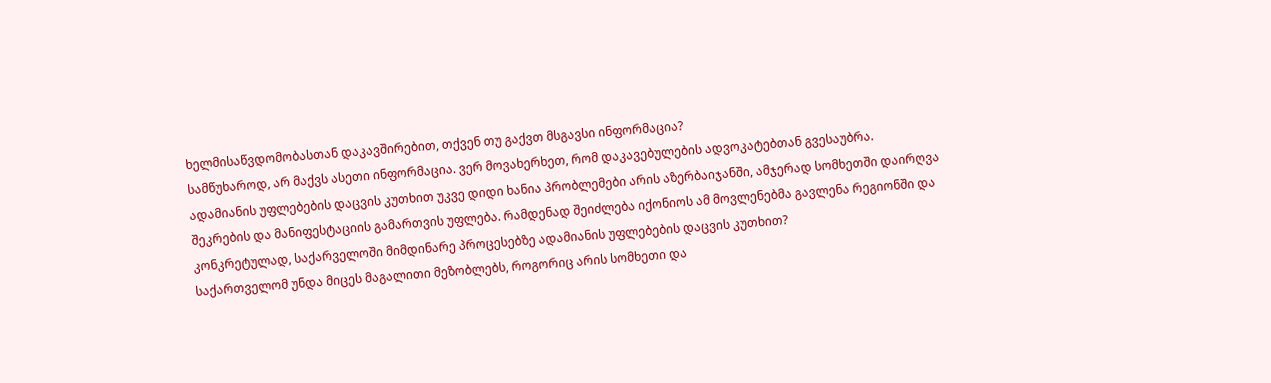ხელმისაწვდომობასთან დაკავშირებით, თქვენ თუ გაქვთ მსგავსი ინფორმაცია?
სამწუხაროდ, არ მაქვს ასეთი ინფორმაცია. ვერ მოვახერხეთ, რომ დაკავებულების ადვოკატებთან გვესაუბრა.
ადამიანის უფლებების დაცვის კუთხით უკვე დიდი ხანია პრობლემები არის აზერბაიჯანში, ამჯერად სომხეთში დაირღვა შეკრების და მანიფესტაციის გამართვის უფლება. რამდენად შეიძლება იქონიოს ამ მოვლენებმა გავლენა რეგიონში და კონკრეტულად, საქარველოში მიმდინარე პროცესებზე ადამიანის უფლებების დაცვის კუთხით?
საქართველომ უნდა მიცეს მაგალითი მეზობლებს, როგორიც არის სომხეთი და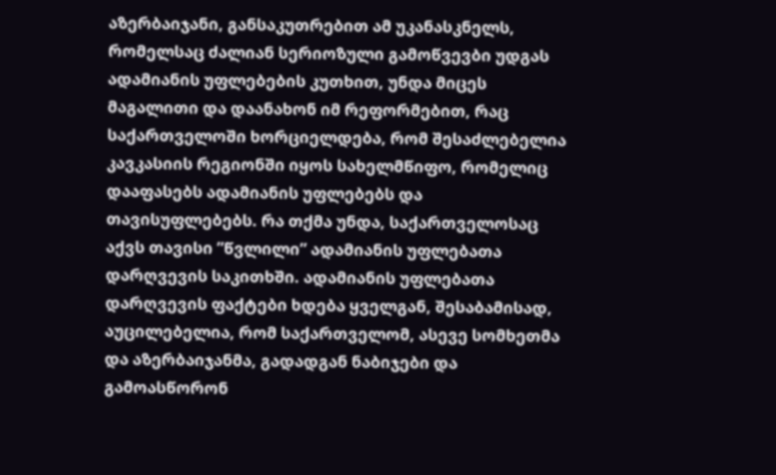აზერბაიჯანი, განსაკუთრებით ამ უკანასკნელს, რომელსაც ძალიან სერიოზული გამოწვევბი უდგას ადამიანის უფლებების კუთხით, უნდა მიცეს მაგალითი და დაანახონ იმ რეფორმებით, რაც საქართველოში ხორციელდება, რომ შესაძლებელია კავკასიის რეგიონში იყოს სახელმწიფო, რომელიც დააფასებს ადამიანის უფლებებს და თავისუფლებებს. რა თქმა უნდა, საქართველოსაც აქვს თავისი ”წვლილი” ადამიანის უფლებათა დარღვევის საკითხში. ადამიანის უფლებათა დარღვევის ფაქტები ხდება ყველგან, შესაბამისად, აუცილებელია, რომ საქართველომ, ასევე სომხეთმა და აზერბაიჯანმა, გადადგან ნაბიჯები და გამოასწორონ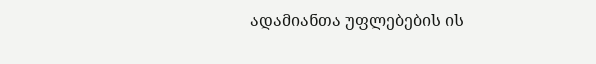ადამიანთა უფლებების ის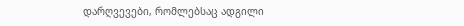დარღვევები, რომლებსაც ადგილი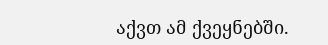აქვთ ამ ქვეყნებში.